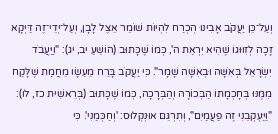וְעַל־כֵּן יַעֲקֹב אָבִינוּ הֻכְרַח לִהְיוֹת שׁוֹמֵר אֵצֶל לָבָן, וְעַל־יְדֵי־זֶה דַּיְקָא זָכָה לְזִוּוּגוֹ שֶׁהִיא יִרְאַת ה', כְּמוֹ שֶׁכָּתוּב (הוֹשֵׁעַ יב, יג): "וַיַּעֲבֹד יִשְׂרָאֵל בְּאִשָּׁה וּבְאִשָּׁה שָׁמָר". כִּי יַעֲקֹב בָּרַח מֵעֵשָׂו מֵחֲמַת שֶׁלָּקַח מִמֶּנּוּ בְּחָכְמָתוֹ הַבְּכוֹרָה וְהַבְּרָכָה, כְּמוֹ שֶׁכָּתוּב (בְּרֵאשִׁית כז, לו): "וַיַּעְקְבֵנִי זֶה פַעֲמַיִם", וְתִרְגֵּם אוּנְקְלוּס: 'וְחַכְּמַנִי'. כִּי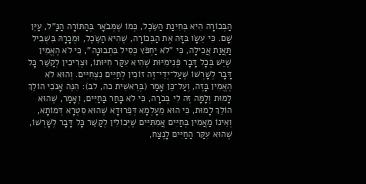הַבְּכוֹרָה הִיא בְּחִינַת הַשֵּׂכֶל, כְּמוֹ שֶׁמְּבֹאָר בְּהַתּוֹרָה הַנַּ"ל, עַיֵּן שָׁם. כִּי עֵשָׂו בִּזָּה אֶת הַבְּכוֹרָה, שֶׁהִיא הַשֵּׂכֶל, וּמְכָרָהּ בִּשְׁבִיל תַּאֲוַת אֲכִילָה, כִּי "לֹא יַחְפֹּץ כְּסִיל בִּתְבוּנָה", כִּי לֹא הֶאֱמִין שֶׁיֵּשׁ בְּכָל דָּבָר פְּנִימִיּוּת שֶׁהִיא עִקַּר חִיּוּתוֹ, וּצְרִיכִין לְקַשֵּׁר כָּל דָּבָר לְשָׁרְשׁוֹ שֶׁעַל־יְדֵי־זֶה זוֹכִין לְחַיִּים נִצְחִיִּים. וְהוּא לֹא הֶאֱמִין בָּזֶה, וְעַל־כֵּן אָמַר (בְּרֵאשִׁית כה, לב): הִנֵּה אָנֹכִי הוֹלֵךְ לָמוּת וְלָמָּה זֶּה לִי בְּכֹרָה, כִּי לֹא בָּחַר בַּחַיִּים, וְאָמַר, שֶׁהוּא הוֹלֵךְ לָמוּת, כִּי הוּא מֵעָלְמָא דְּפֵרוּדָא שֶׁהוּא סִטְרָא דְּמוֹתָא, וְאֵינוֹ מַאֲמִין בְּחַיִּים אֲמִתִּיִּים שֶׁיְּכוֹלִין לְקַשֵּׁר כָּל דָּבָר לְשָׁרְשׁוֹ, שֶׁהוּא עִקַּר הַחַיִּים לָנֶצַח,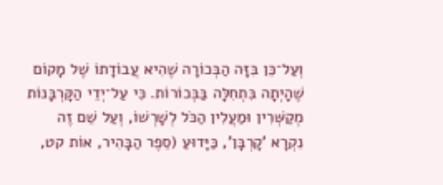וְעַל־כֵּן בִּזָּה הַבְּכוֹרָה שֶׁהִיא עֲבוֹדָתוֹ שֶׁל מָקוֹם שֶׁהָיְתָה בִּתְחִלָּה בַּבְּכוֹרוֹת. כִּי עַל־יְדֵי הַקָּרְבָּנוֹת מְקַשְּׁרִין וּמַעֲלִין הַכֹּל לְשָׁרְשׁוֹ, וְעַל שֵׁם זֶה נִקְרָא 'קָרְבָּן', כַּיָּדוּעַ (סֵפֶר הַבָּהִיר, אוֹת קט,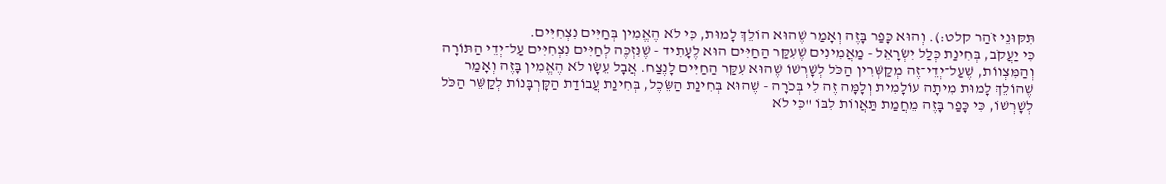תִּקּוּנֵי זֹהַר קלט:). וְהוּא כָּפַר בָּזֶה וְאָמַר שֶׁהוּא הוֹלֵךְ לָמוּת, כִּי לֹא הֶאֱמִין בְּחַיִּים נִצְחִיִּים.
כִּי יַעֲקֹב, בְּחִינַת כְּלַל יִשְׂרָאֵל - מַאֲמִינִים שֶׁעִקַּר הַחַיִּים הוּא לֶעָתִיד - שֶׁנִּזְכֶּה לְחַיִּים נִצְחִיִּים עַל־יְדֵי הַתּוֹרָה וְהַמִּצְווֹת, שֶׁעַל־יְדֵי־זֶה מְקַשְּׁרִין הַכֹּל לְשָׁרְשׁוֹ שֶׁהוּא עִקַּר הַחַיִּים לָנֶצַח. אֲבָל עֵשָׂו לֹא הֶאֱמִין בָּזֶה וְאָמַר שֶׁהוֹלֵךְ לָמוּת מִיתָה עוֹלָמִית וְלָמָּה זֶה לִי בְּכֹרָה - שֶׁהוּא בְּחִינַת הַשֵּׂכֶל, בְּחִינַת עֲבוֹדַת הַקָּרְבָּנוֹת לְקַשֵּׁר הַכֹּל לְשָׁרְשׁוֹ, כִּי כָּפַר בָּזֶה מֵחֲמַת תַּאֲווֹת לִבּוֹ "כִּי לֹא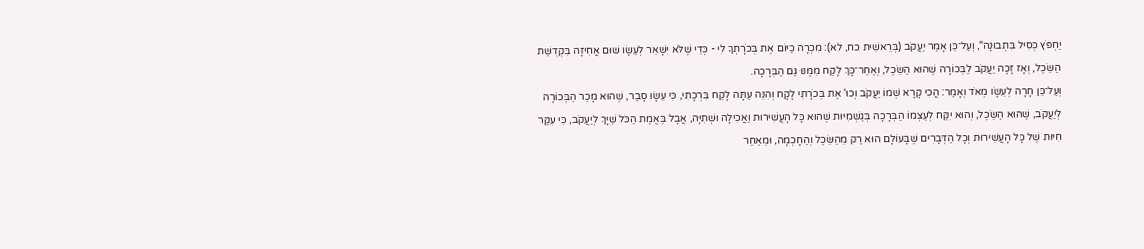יַחְפֹּץ כְּסִיל בִּתְבוּנָה", וְעַל־כֵּן אָמַר יַעֲקֹב (בְּרֵאשִׁית כח, לא): מִכְרָה כַיּוֹם אֶת בְּכֹרָתְךָ לִי - כְּדֵי שֶׁלֹּא יִשָּׁאֵר לְעֵשָׂו שׁוּם אֲחִיזָה בִּקְדֻשַּׁת הַשֵּׂכֶל, וְאָז זָכָה יַעֲקֹב לַבְּכוֹרָה שֶׁהוּא הַשֵּׂכֶל, וְאַחַר־כָּךְ לָקַח מִמֶּנּוּ גַּם הַבְּרָכָה.
וְעַל־כֵּן חָרָה לְעֵשָׂו מְאֹד וְאָמַר: הֲכִי קָרָא שְׁמוֹ יַעֲקֹב וְכוּ' אֶת בְּכֹרָתִי לָקָח וְהִנֵּה עַתָּה לָקַח בִּרְכָתִי, כִּי עֵשָׂו סָבַר, שֶׁהוּא מָכַר הַבְּכוֹרָה לְיַעֲקֹב, שֶׁהוּא הַשֵּׂכֶל, וְהוּא יִקַּח לְעַצְמוֹ הַבְּרָכָה בְּגַשְׁמִיּוּת שֶׁהוּא כָּל הָעֲשִׁירוּת וַאֲכִילָה וּשְׁתִיָּה, אֲבָל בֶּאֱמֶת הַכֹּל שַׁיָּךְ לְיַעֲקֹב, כִּי עִקַּר חִיּוּת שֶׁל כָּל הָעֲשִׁירוּת וְכָל הַדְּבָרִים שֶׁבָּעוֹלָם הוּא רַק מֵהַשֵּׂכֶל וְהַחָכְמָה, וּמֵאַחַר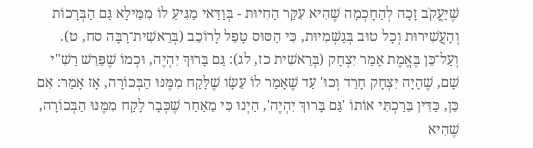שֶׁיַּעֲקֹב זָכָה לְהַחָכְמָה שֶׁהִיא עִקַּר הַחִיּוּת - בְּוַדַּאי מַגִּיעַ לוֹ מִמֵּילָא גַּם הַבְּרָכוֹת וְהָעֲשִׁירוּת וְכָל טוּב בְּגַשְׁמִיּוּת, כִּי הַסּוּס טָפֵל לָרוֹכֵב (בְּרֵאשִׁית־רַבָּה סח, ט). וְעַל־כֵּן בֶּאֱמֶת אָמַר יִצְחָק (בְּרֵאשִׁית כז, לג): גַּם בָּרוּךְ יִהְיֶה, וּכְמוֹ שֶׁפֵּרֵשׁ רַשִׁ"י שָׁם, שֶׁהָיָה יִצְחָק חָרֵד וְכוּ' עַד שֶׁאָמַר לוֹ עֵשָׂו שֶׁלָּקַח מִמֶּנּוּ הַבְּכוֹרָה, אָז אָמַר: אִם כֵּן, כַּדִּין בֵּרַכְתִּי אוֹתוֹ 'גַּם בָּרוּךְ יִהְיֶה', הַיְנוּ כִּי מֵאַחַר שֶׁכְּבָר לָקַח מִמֶּנּוּ הַבְּכוֹרָה, שֶׁהִיא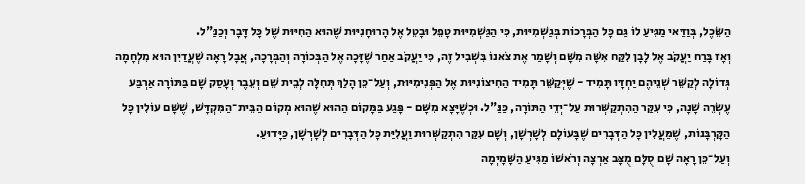הַשֵּׂכֶל, בְּוַדַּאי מַגִּיעַ לוֹ גַּם כָּל הַבְּרָכוֹת בְּגַשְׁמִיּוּת, כִּי הַגַּשְׁמִיּוּת טָפֵל וּבָטֵל אֶל הָרוּחָנִיּוּת שֶׁהוּא הַחִיּוּת שֶׁל כָּל דָּבָר וְכַנַּ"ל.
וְאָז בָּרַח יַעֲקֹב אֶל לָבָן לִקַּח אִשָּׁה מִשָּׁם וְשָׁמַר אֶת צֹאנוֹ בִּשְׁבִיל זֶה, כִּי יַעֲקֹב אַחַר שֶׁזָּכָה אֶל הַבְּכוֹרָה וְהַבְּרָכָה, אֲבָל רָאָה שֶׁעֲדַיִן הוּא מִלְחָמָה גְּדוֹלָה לְקַשֵּׁר שְׁנֵיהֶם יַחְדָּו תָּמִיד - שֶׁיְּקַשֵּׁר תָּמִיד הַחִיצוֹנִיּוּת אֶל הַפְּנִימִיּוּת, וְעַל־כֵּן הָלַךְ תְּחִלָּה לְבֵית שֵׁם וְעֵבֶר וְעָסַק שָׁם בַּתּוֹרָה אַרְבַּע עֶשְׂרֵה שָׁנָה, כִּי עִקַּר הַהִתְקַשְּׁרוּת עַל־יְדֵי הַתּוֹרָה, כַּנַּ"ל. וּכְשֶׁיָּצָא מִשָּׁם - פָּגַע בַּמָּקוֹם הַהוּא שֶׁהוּא מְקוֹם הַבֵּית־הַמִּקְדָּשׁ, שֶׁשָּׁם עוֹלִין כָּל הַקָּרְבָּנוֹת, שֶׁמַּעֲלִין כָּל הַדְּבָרִים שֶׁבָּעוֹלָם לְשָׁרְשָׁן, וְשָׁם עִקַּר הִתְקַשְּׁרוּת וַעֲלִיַּת כָּל הַדְּבָרִים לְשָׁרְשָׁן, כַּיָּדוּעַ.
וְעַל־כֵּן רָאָה שָׁם סֻלָּם מֻצָּב אַרְצָה וְרֹאשׁוֹ מַגִּיעַ הַשָּׁמָיְמָה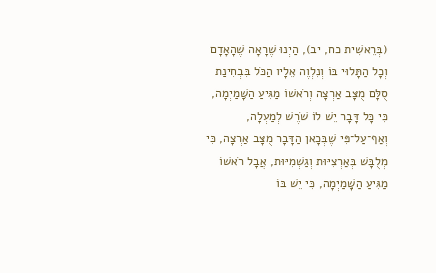(בְּרֵאשִׁית כח, יב), הַיְנוּ שֶׁרָאָה שֶׁהָאָדָם וְכָל הַתָּלוּי בּוֹ וְנִלְוֶה אֵלָיו הַכֹּל בִּבְחִינַת סֻלָּם מֻצָּב אַרְצָה וְרֹאשׁוֹ מַגִּיעַ הַשָּׁמַיְמָה, כִּי כָּל דָּבָר יֵשׁ לוֹ שֹׁרֶשׁ לְמַעְלָה, וְאַף־עַל־פִּי שֶׁבְּכָאן הַדָּבָר מֻצָּב אַרְצָה, כִּי מְלֻבָּשׁ בְּאַרְצִיּוּת וְגַשְׁמִיּוּת, אֲבָל רֹאשׁוֹ מַגִּיעַ הַשָּׁמַיְמָה, כִּי יֵשׁ בּוֹ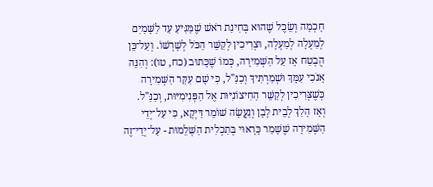חָכְמָה וְשֵׂכֶל שֶׁהוּא בְּחִינַת רֹאשׁ שֶׁמַּגִּיעַ עַד לַשָּׁמַיִם לְמַעְלָה לְמַעְלָה, וּצְרִיכִין לְקַשֵּׁר הַכֹּל לְשָׁרְשׁוֹ. וְעַל־כֵּן הֻבְטַח אָז עַל הַשְּׁמִירָה, כְּמוֹ שֶׁכָּתוּב (כח, טו): וְהִנֵּה אָנֹכִי עִמָּךְ וּשְׁמַרְתִּיךָ וְכַנַּ"ל, כִּי שָׁם עִקַּר הַשְּׁמִירָה כְּשֶׁצְּרִיכִין לְקַשֵּׁר הַחִיצוֹנִיּוּת אֶל הַפְּנִימִיּוּת, וְכַנַּ"ל.
וְאָז הָלַךְ לְבֵית לָבָן וְנַעֲשָׂה שׁוֹמֵר דַּיְקָא, כִּי עַל־יְדֵי הַשְּׁמִירָה שֶׁשָּׁמַר כָּרָאוּי בְּתַכְלִית הַשְּׁלֵמוּת - עַל־יְדֵי־זֶה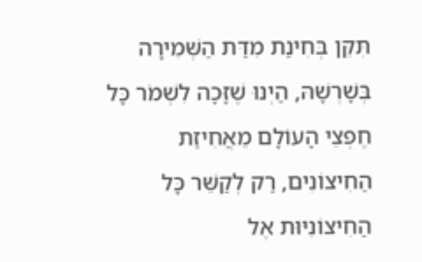תִּקֵּן בְּחִינַת מִדַּת הַשְּׁמִירָה בְּשָׁרְשָׁהּ, הַיְנוּ שֶׁזָּכָה לִשְׁמֹר כָּל חֶפְצֵי הָעוֹלָם מֵאֲחִיזַת הַחִיצוֹנִים, רַק לְקַשֵּׁר כָּל הַחִיצוֹנִיּוּת אֶל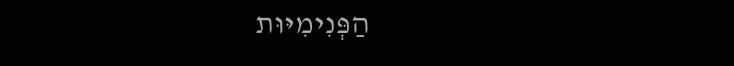הַפְּנִימִיּוּת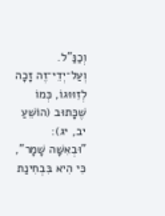וְכַנַּ"ל. וְעַל־יְדֵי־זֶה זָכָה לְזִוּוּגוֹ, כְּמוֹ שֶׁכָּתוּב (הוֹשֵׁעַ יב, יג): "וּבְאִשָּׁה שָׁמָר", כִּי הִיא בִּבְחִינַת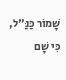שָׁמוֹר כַּנַּ"ל, כִּי שָׁם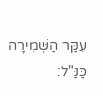עִקַּר הַשְּׁמִירָה כַּנַּ"ל: